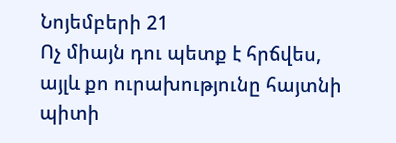Նոյեմբերի 21
Ոչ միայն դու պետք է հրճվես, այլև քո ուրախությունը հայտնի պիտի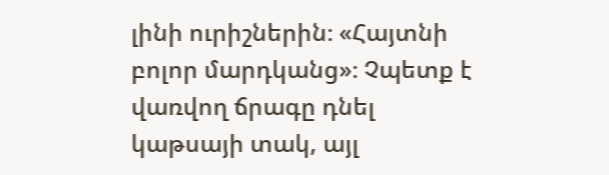լինի ուրիշներին։ «Հայտնի բոլոր մարդկանց»։ Չպետք է վառվող ճրագը դնել կաթսայի տակ, այլ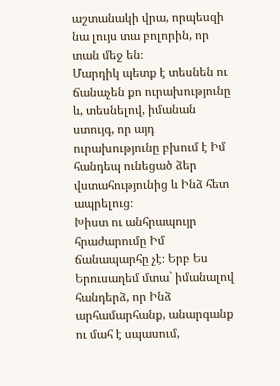աշտանակի վրա, որպեսզի նա լույս տա բոլորին, որ տան մեջ են։
Մարդիկ պետք է տեսնեն ու ճանաչեն քո ուրախությունը և, տեսնելով, իմանան ստույգ, որ այդ ուրախությունը բխում է Իմ հանդեպ ունեցած ձեր վստահությունից և Ինձ հետ ապրելուց։
Խիստ ու անհրապույր հրաժարումը Իմ ճանապարհը չէ։ Երբ Ես Երուսաղեմ մտա` իմանալով հանդերձ, որ Ինձ արհամարհանք, անարգանք ու մահ է սպասում,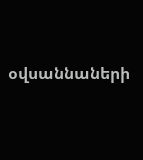օվսաննաների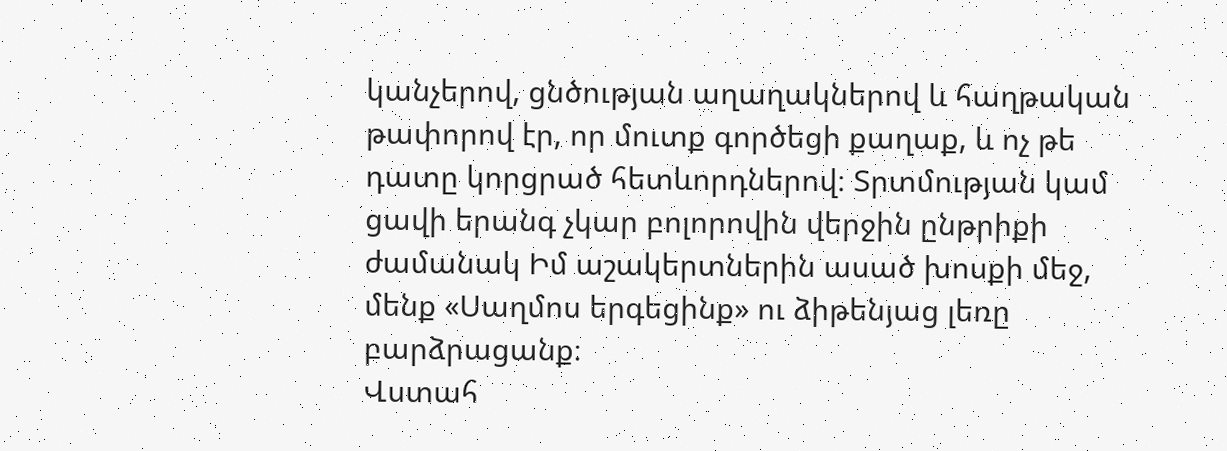կանչերով, ցնծության աղաղակներով և հաղթական թափորով էր, որ մուտք գործեցի քաղաք, և ոչ թե դատը կորցրած հետևորդներով։ Տրտմության կամ ցավի երանգ չկար բոլորովին վերջին ընթրիքի ժամանակ Իմ աշակերտներին ասած խոսքի մեջ, մենք «Սաղմոս երգեցինք» ու ձիթենյաց լեռը բարձրացանք։
Վստահ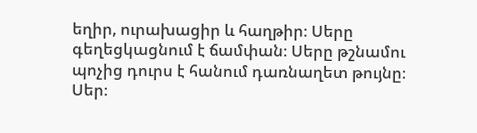եղիր, ուրախացիր և հաղթիր։ Սերը գեղեցկացնում է ճամփան։ Սերը թշնամու պոչից դուրս է հանում դառնաղետ թույնը։
Սեր։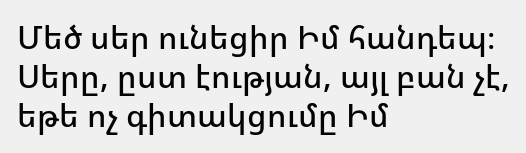Մեծ սեր ունեցիր Իմ հանդեպ։ Սերը, ըստ էության, այլ բան չէ, եթե ոչ գիտակցումը Իմ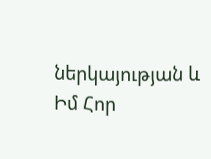ներկայության և Իմ Հոր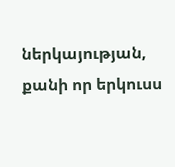ներկայության, քանի որ երկուսս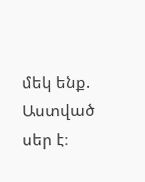մեկ ենք. Աստված սեր է։